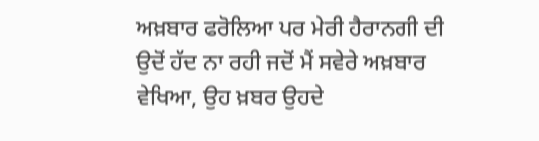ਅਖ਼ਬਾਰ ਫਰੋਲਿਆ ਪਰ ਮੇਰੀ ਹੈਰਾਨਗੀ ਦੀ ਉਦੋਂ ਹੱਦ ਨਾ ਰਹੀ ਜਦੋਂ ਮੈਂ ਸਵੇਰੇ ਅਖ਼ਬਾਰ ਵੇਖਿਆ, ਉਹ ਖ਼ਬਰ ਉਹਦੇ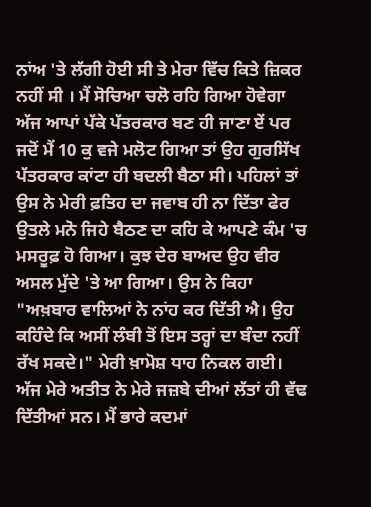ਨਾਂਅ 'ਤੇ ਲੱਗੀ ਹੋਈ ਸੀ ਤੇ ਮੇਰਾ ਵਿੱਚ ਕਿਤੇ ਜ਼ਿਕਰ ਨਹੀਂ ਸੀ । ਮੈਂ ਸੋਚਿਆ ਚਲੋ ਰਹਿ ਗਿਆ ਹੋਵੇਗਾ ਅੱਜ ਆਪਾਂ ਪੱਕੇ ਪੱਤਰਕਾਰ ਬਣ ਹੀ ਜਾਣਾ ਏਂ ਪਰ ਜਦੋਂ ਮੈਂ 10 ਕੁ ਵਜੇ ਮਲੋਟ ਗਿਆ ਤਾਂ ਉਹ ਗੁਰਸਿੱਖ ਪੱਤਰਕਾਰ ਕਾਂਟਾ ਹੀ ਬਦਲੀ ਬੈਠਾ ਸੀ। ਪਹਿਲਾਂ ਤਾਂ ਉਸ ਨੇ ਮੇਰੀ ਫ਼ਤਿਹ ਦਾ ਜਵਾਬ ਹੀ ਨਾ ਦਿੱਤਾ ਫੇਰ ਉਤਲੇ ਮਨੋ ਜਿਹੇ ਬੈਠਣ ਦਾ ਕਹਿ ਕੇ ਆਪਣੇ ਕੰਮ 'ਚ ਮਸਰੂਫ਼ ਹੋ ਗਿਆ। ਕੁਝ ਦੇਰ ਬਾਅਦ ਉਹ ਵੀਰ ਅਸਲ ਮੁੱਦੇ 'ਤੇ ਆ ਗਿਆ। ਉਸ ਨੇ ਕਿਹਾ "ਅਖ਼ਬਾਰ ਵਾਲਿਆਂ ਨੇ ਨਾਂਹ ਕਰ ਦਿੱਤੀ ਐ। ਉਹ ਕਹਿੰਦੇ ਕਿ ਅਸੀਂ ਲੰਬੀ ਤੋਂ ਇਸ ਤਰ੍ਹਾਂ ਦਾ ਬੰਦਾ ਨਹੀਂ ਰੱਖ ਸਕਦੇ।" ਮੇਰੀ ਖ਼ਾਮੋਸ਼ ਧਾਹ ਨਿਕਲ ਗਈ। ਅੱਜ ਮੇਰੇ ਅਤੀਤ ਨੇ ਮੇਰੇ ਜਜ਼ਬੇ ਦੀਆਂ ਲੱਤਾਂ ਹੀ ਵੱਢ ਦਿੱਤੀਆਂ ਸਨ। ਮੈਂ ਭਾਰੇ ਕਦਮਾਂ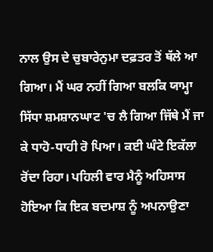ਨਾਲ ਉਸ ਦੇ ਚੁਬਾਰੇਨੁਮਾ ਦਫ਼ਤਰ ਤੋਂ ਥੱਲੇ ਆ ਗਿਆ। ਮੈਂ ਘਰ ਨਹੀਂ ਗਿਆ ਬਲਕਿ ਯਾਮ੍ਹਾ ਸਿੱਧਾ ਸ਼ਮਸ਼ਾਨਘਾਟ 'ਚ ਲੈ ਗਿਆ ਜਿੱਥੇ ਮੈਂ ਜਾ ਕੇ ਧਾਹੋ-ਧਾਹੀ ਰੋ ਪਿਆ। ਕਈ ਘੰਟੇ ਇਕੱਲਾ ਰੋਂਦਾ ਰਿਹਾ। ਪਹਿਲੀ ਵਾਰ ਮੈਨੂੰ ਅਹਿਸਾਸ ਹੋਇਆ ਕਿ ਇਕ ਬਦਮਾਸ਼ ਨੂੰ ਅਪਨਾਉਣਾ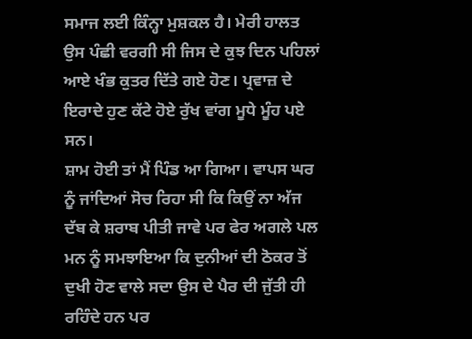ਸਮਾਜ ਲਈ ਕਿੰਨ੍ਹਾ ਮੁਸ਼ਕਲ ਹੈ। ਮੇਰੀ ਹਾਲਤ ਉਸ ਪੰਛੀ ਵਰਗੀ ਸੀ ਜਿਸ ਦੇ ਕੁਝ ਦਿਨ ਪਹਿਲਾਂ ਆਏ ਖੰਭ ਕੁਤਰ ਦਿੱਤੇ ਗਏ ਹੋਣ। ਪ੍ਰਵਾਜ਼ ਦੇ ਇਰਾਦੇ ਹੁਣ ਕੱਟੇ ਹੋਏ ਰੁੱਖ ਵਾਂਗ ਮੂਧੇ ਮੂੰਹ ਪਏ ਸਨ।
ਸ਼ਾਮ ਹੋਈ ਤਾਂ ਮੈਂ ਪਿੰਡ ਆ ਗਿਆ। ਵਾਪਸ ਘਰ ਨੂੰ ਜਾਂਦਿਆਂ ਸੋਚ ਰਿਹਾ ਸੀ ਕਿ ਕਿਉਂ ਨਾ ਅੱਜ ਦੱਬ ਕੇ ਸ਼ਰਾਬ ਪੀਤੀ ਜਾਵੇ ਪਰ ਫੇਰ ਅਗਲੇ ਪਲ ਮਨ ਨੂੰ ਸਮਝਾਇਆ ਕਿ ਦੁਨੀਆਂ ਦੀ ਠੋਕਰ ਤੋਂ ਦੁਖੀ ਹੋਣ ਵਾਲੇ ਸਦਾ ਉਸ ਦੇ ਪੈਰ ਦੀ ਜੁੱਤੀ ਹੀ ਰਹਿੰਦੇ ਹਨ ਪਰ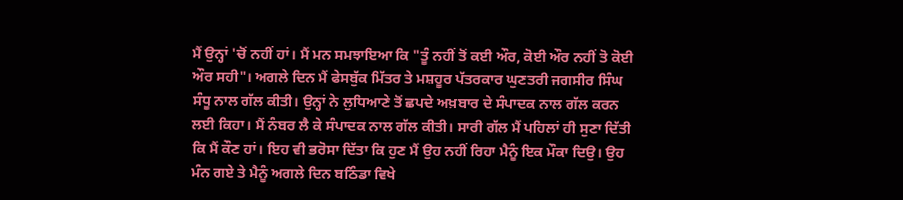ਮੈਂ ਉਨ੍ਹਾਂ 'ਚੋਂ ਨਹੀਂ ਹਾਂ। ਮੈਂ ਮਨ ਸਮਝਾਇਆ ਕਿ "ਤੂੰ ਨਹੀਂ ਤੋਂ ਕਈ ਔਰ, ਕੋਈ ਔਰ ਨਹੀਂ ਤੋ ਕੋਈ ਔਰ ਸਹੀ"। ਅਗਲੇ ਦਿਨ ਮੈਂ ਫੇਸਬੁੱਕ ਮਿੱਤਰ ਤੇ ਮਸ਼ਹੂਰ ਪੱਤਰਕਾਰ ਘੁਣਤਰੀ ਜਗਸੀਰ ਸਿੰਘ ਸੰਧੂ ਨਾਲ ਗੱਲ ਕੀਤੀ। ਉਨ੍ਹਾਂ ਨੇ ਲੁਧਿਆਣੇ ਤੋਂ ਛਪਦੇ ਅਖ਼ਬਾਰ ਦੇ ਸੰਪਾਦਕ ਨਾਲ ਗੱਲ ਕਰਨ ਲਈ ਕਿਹਾ। ਮੈਂ ਨੰਬਰ ਲੈ ਕੇ ਸੰਪਾਦਕ ਨਾਲ ਗੱਲ ਕੀਤੀ। ਸਾਰੀ ਗੱਲ ਮੈਂ ਪਹਿਲਾਂ ਹੀ ਸੁਣਾ ਦਿੱਤੀ ਕਿ ਮੈਂ ਕੌਣ ਹਾਂ। ਇਹ ਵੀ ਭਰੋਸਾ ਦਿੱਤਾ ਕਿ ਹੁਣ ਮੈਂ ਉਹ ਨਹੀਂ ਰਿਹਾ ਮੈਨੂੰ ਇਕ ਮੌਕਾ ਦਿਉ। ਉਹ ਮੰਨ ਗਏ ਤੇ ਮੈਨੂੰ ਅਗਲੇ ਦਿਨ ਬਠਿੰਡਾ ਵਿਖੇ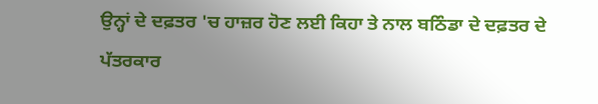ਉਨ੍ਹਾਂ ਦੇ ਦਫ਼ਤਰ 'ਚ ਹਾਜ਼ਰ ਹੋਣ ਲਈ ਕਿਹਾ ਤੇ ਨਾਲ ਬਠਿੰਡਾ ਦੇ ਦਫ਼ਤਰ ਦੇ ਪੱਤਰਕਾਰ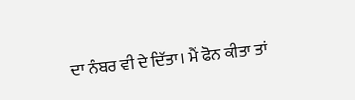ਦਾ ਨੰਬਰ ਵੀ ਦੇ ਦਿੱਤਾ। ਮੈਂ ਫੋਨ ਕੀਤਾ ਤਾਂ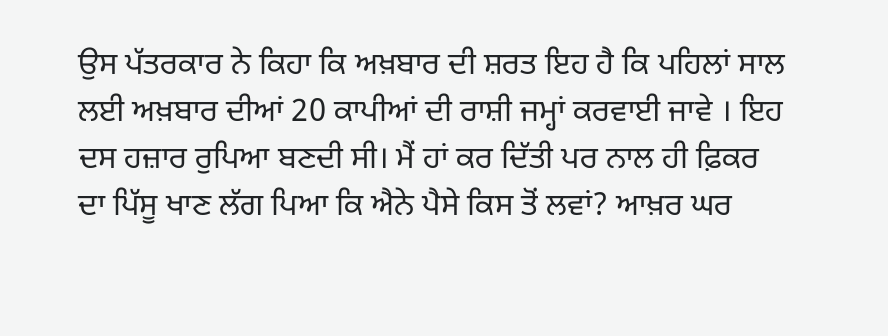ਉਸ ਪੱਤਰਕਾਰ ਨੇ ਕਿਹਾ ਕਿ ਅਖ਼ਬਾਰ ਦੀ ਸ਼ਰਤ ਇਹ ਹੈ ਕਿ ਪਹਿਲਾਂ ਸਾਲ ਲਈ ਅਖ਼ਬਾਰ ਦੀਆਂ 20 ਕਾਪੀਆਂ ਦੀ ਰਾਸ਼ੀ ਜਮ੍ਹਾਂ ਕਰਵਾਈ ਜਾਵੇ । ਇਹ ਦਸ ਹਜ਼ਾਰ ਰੁਪਿਆ ਬਣਦੀ ਸੀ। ਮੈਂ ਹਾਂ ਕਰ ਦਿੱਤੀ ਪਰ ਨਾਲ ਹੀ ਫ਼ਿਕਰ ਦਾ ਪਿੱਸੂ ਖਾਣ ਲੱਗ ਪਿਆ ਕਿ ਐਨੇ ਪੈਸੇ ਕਿਸ ਤੋਂ ਲਵਾਂ? ਆਖ਼ਰ ਘਰ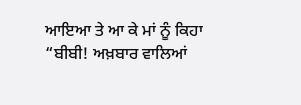ਆਇਆ ਤੇ ਆ ਕੇ ਮਾਂ ਨੂੰ ਕਿਹਾ “ਬੀਬੀ! ਅਖ਼ਬਾਰ ਵਾਲਿਆਂ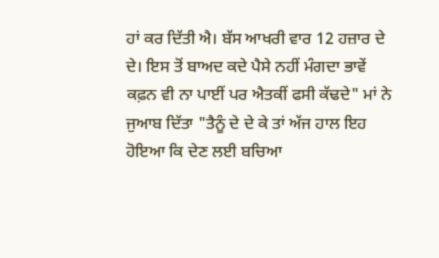ਹਾਂ ਕਰ ਦਿੱਤੀ ਐ। ਬੱਸ ਆਖਰੀ ਵਾਰ 12 ਹਜ਼ਾਰ ਦੇ ਦੇ। ਇਸ ਤੋਂ ਬਾਅਦ ਕਦੇ ਪੈਸੇ ਨਹੀਂ ਮੰਗਦਾ ਭਾਵੇਂ ਕਫ਼ਨ ਵੀ ਨਾ ਪਾਈਂ ਪਰ ਐਤਕੀਂ ਫਸੀ ਕੱਢਦੇ" ਮਾਂ ਨੇ ਜੁਆਬ ਦਿੱਤਾ "ਤੈਨੂੰ ਦੇ ਦੇ ਕੇ ਤਾਂ ਅੱਜ ਹਾਲ ਇਹ ਹੋਇਆ ਕਿ ਦੇਣ ਲਈ ਬਚਿਆ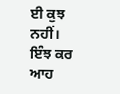ਈ ਕੁਝ ਨਹੀਂ। ਇੰਝ ਕਰ ਆਹ